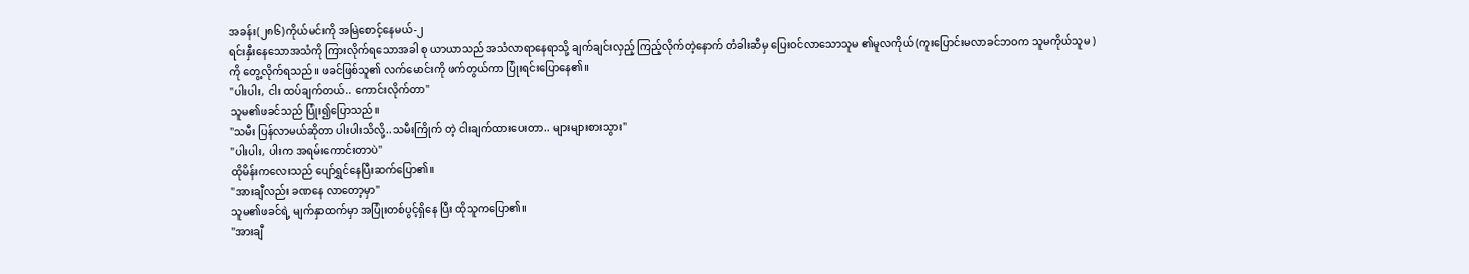အခန်း(၂၈၆)ကိုယ်မင်းကို အမြဲစောင့်နေမယ်-၂
ရင်းနှီးနေသောအသံကို ကြားလိုက်ရသောအခါ စု ယာယာသည် အသံလာရာနေရာသို့ ချက်ချင်းလှည့် ကြည့်လိုက်တဲ့နောက် တံခါးဆီမှ ပြေးဝင်လာသောသူမ ၏မူလကိုယ် (ကူးပြောင်းမလာခင်ဘဝက သူမကိုယ်သူမ )ကို တွေ့လိုက်ရသည်။ ဖခင်ဖြစ်သူ၏ လက်မောင်းကို ဖက်တွယ်ကာ ပြုံးရင်းပြောနေ၏။
"ပါးပါး, ငါး ထပ်ချက်တယ်.. ကောင်းလိုက်တာ"
သူမ၏ဖခင်သည် ပြုံး၍ပြောသည်။
"သမီး ပြန်လာမယ်ဆိုတာ ပါးပါးသိလို့..သမီးကြိုက် တဲ့ ငါးချက်ထားပေးတာ.. များများစားသွား"
"ပါးပါး, ပါးက အရမ်းကောင်းတာပဲ"
ထိုမိန်းကလေးသည် ပျော်ရွှင်နေပြီးဆက်ပြော၏။
"အားချီလည်း ခဏနေ လာတော့မှာ"
သူမ၏ဖခင်ရဲ့ မျက်နှာထက်မှာ အပြုံးတစ်ပွင့်ရှိနေ ပြီး ထိုသူကပြော၏။
"အားချီ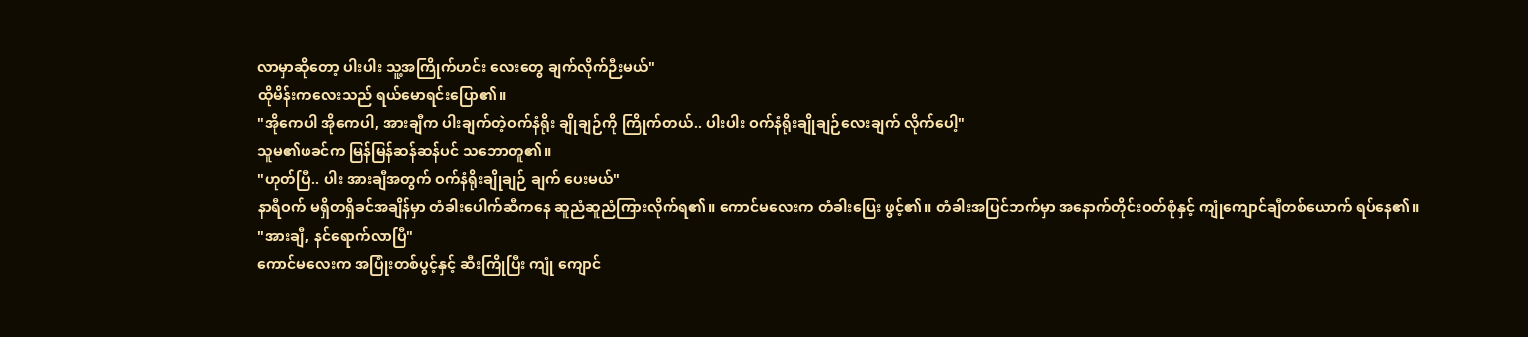လာမှာဆိုတော့ ပါးပါး သူ့အကြိုက်ဟင်း လေးတွေ ချက်လိုက်ဉီးမယ်"
ထိုမိန်းကလေးသည် ရယ်မောရင်းပြော၏။
"အိုကေပါ အိုကေပါ, အားချီက ပါးချက်တဲ့ဝက်နံရိုး ချိုချဉ်ကို ကြိုက်တယ်.. ပါးပါး ဝက်နံရိုးချိုချဉ်လေးချက် လိုက်ပေါ့"
သူမ၏ဖခင်က မြန်မြန်ဆန်ဆန်ပင် သဘောတူ၏။
"ဟုတ်ပြီ.. ပါး အားချီအတွက် ဝက်နံရိုးချိုချဉ် ချက် ပေးမယ်"
နာရီဝက် မရှိတရှိခင်အချိန်မှာ တံခါးပေါက်ဆီကနေ ဆူညံဆူညံကြားလိုက်ရ၏။ ကောင်မလေးက တံခါးပြေး ဖွင့်၏။ တံခါးအပြင်ဘက်မှာ အနောက်တိုင်းဝတ်စုံနှင့် ကျုံကျောင်ချီတစ်ယောက် ရပ်နေ၏။
"အားချီ, နင်ရောက်လာပြီ"
ကောင်မလေးက အပြုံးတစ်ပွင့်နှင့် ဆီးကြိုပြီး ကျုံ ကျောင်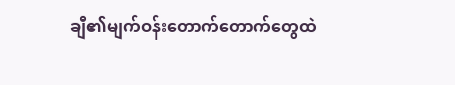ချီ၏မျက်ဝန်းတောက်တောက်တွေထဲ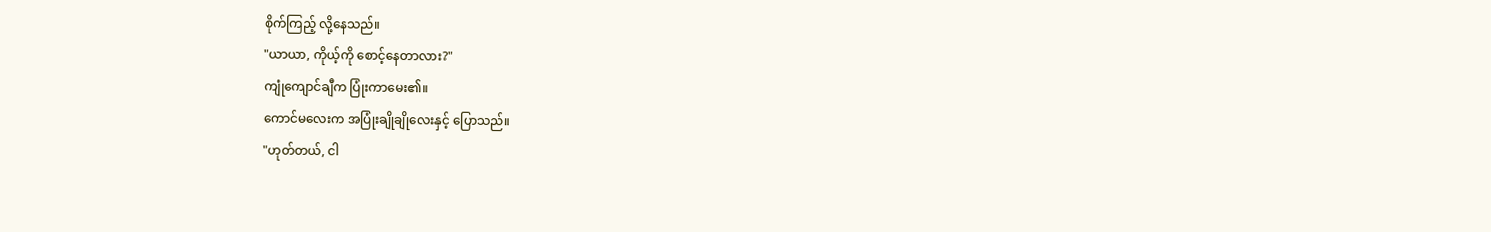စိုက်ကြည့် လို့နေသည်။
"ယာယာ, ကိုယ့်ကို စောင့်နေတာလား?"
ကျုံကျောင်ချီက ပြုံးကာမေး၏။
ကောင်မလေးက အပြုံးချိုချိုလေးနှင့် ပြောသည်။
"ဟုတ်တယ်, ငါ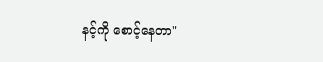နင့်ကို စောင့်နေတာ"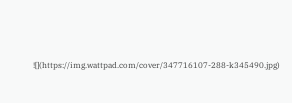![](https://img.wattpad.com/cover/347716107-288-k345490.jpg)